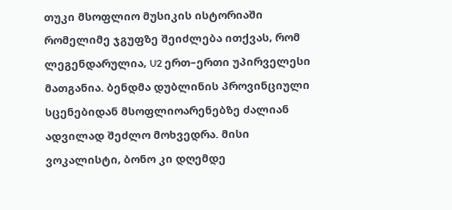თუკი მსოფლიო მუსიკის ისტორიაში რომელიმე ჯგუფზე შეიძლება ითქვას, რომ ლეგენდარულია, U2 ერთ–ერთი უპირველესი მათგანია. ბენდმა დუბლინის პროვინციული სცენებიდან მსოფლიოარენებზე ძალიან ადვილად შეძლო მოხვედრა. მისი ვოკალისტი, ბონო კი დღემდე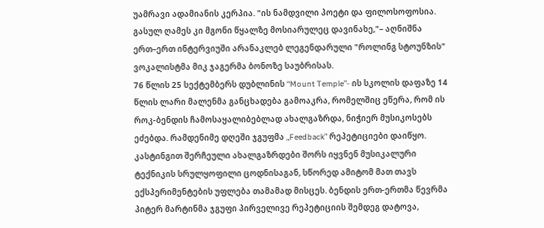უამრავი ადამიანის კერპია. "ის ნამდვილი პოეტი და ფილოსოფოსია. გასულ ღამეს კი მგონი წყალზე მოსიარულეც დავინახე,"– აღნიშნა ერთ–ერთ ინტერვიუში არანაკლებ ლეგენდარული "როლინგ სტოუნზის" ვოკალისტმა მიკ ჯაგერმა ბონოზე საუბრისას.
76 წლის 25 სექტემბერს დუბლინის “Mount Temple”- ის სკოლის დაფაზე 14 წლის ლარი მალენმა განცხადება გამოაკრა, რომელშიც ეწერა, რომ ის როკ-ბენდის ჩამოსაყალიბებლად ახალგაზრდა, ნიჭიერ მუსიკოსებს ეძებდა. რამდენიმე დღეში ჯგუფმა „Feedback” რეპეტიციები დაიწყო. კასტინგით შერჩეული ახალგაზრდები შორს იყვნენ მუსიკალური ტექნიკის სრულყოფილი ცოდნისაგან, სწორედ ამიტომ მათ თავს ექსპერიმენტების უფლება თამამად მისცეს. ბენდის ერთ-ერთმა წევრმა პიტერ მარტინმა ჯგუფი პირველივე რეპეტიციის შემდეგ დატოვა,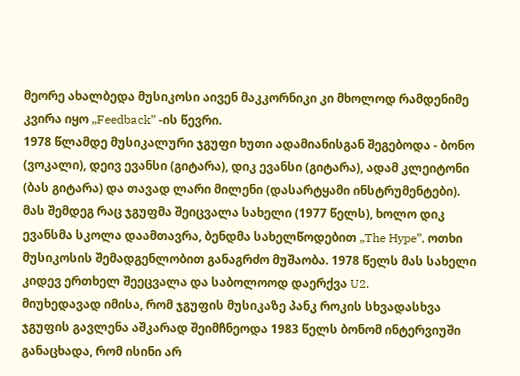მეორე ახალბედა მუსიკოსი აივენ მაკკორნიკი კი მხოლოდ რამდენიმე კვირა იყო „Feedback” -ის წევრი.
1978 წლამდე მუსიკალური ჯგუფი ხუთი ადამიანისგან შეგებოდა - ბონო (ვოკალი), დეივ ევანსი (გიტარა), დიკ ევანსი (გიტარა), ადამ კლეიტონი (ბას გიტარა) და თავად ლარი მილენი (დასარტყამი ინსტრუმენტები). მას შემდეგ რაც ჯგუფმა შეიცვალა სახელი (1977 წელს), ხოლო დიკ ევანსმა სკოლა დაამთავრა, ბენდმა სახელწოდებით „The Hype”, ოთხი მუსიკოსის შემადგენლობით განაგრძო მუშაობა. 1978 წელს მას სახელი კიდევ ერთხელ შეეცვალა და საბოლოოდ დაერქვა U2.
მიუხედავად იმისა, რომ ჯგუფის მუსიკაზე პანკ როკის სხვადასხვა ჯგუფის გავლენა აშკარად შეიმჩნეოდა 1983 წელს ბონომ ინტერვიუში განაცხადა, რომ ისინი არ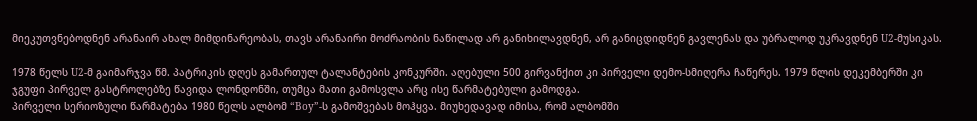მიეკუთვნებოდნენ არანაირ ახალ მიმდინარეობას, თავს არანაირი მოძრაობის ნაწილად არ განიხილავდნენ, არ განიცდიდნენ გავლენას და უბრალოდ უკრავდნენ U2-მუსიკას.

1978 წელს U2-მ გაიმარჯვა წმ. პატრიკის დღეს გამართულ ტალანტების კონკურში. აღებული 500 გირვანქით კი პირველი დემო-სმიღერა ჩაწერეს. 1979 წლის დეკემბერში კი ჯგუფი პირველ გასტროლებზე წავიდა ლონდონში, თუმცა მათი გამოსვლა არც ისე წარმატებული გამოდგა.
პირველი სერიოზული წარმატება 1980 წელს ალბომ “Boy”-ს გამოშვებას მოჰყვა. მიუხედავად იმისა, რომ ალბომში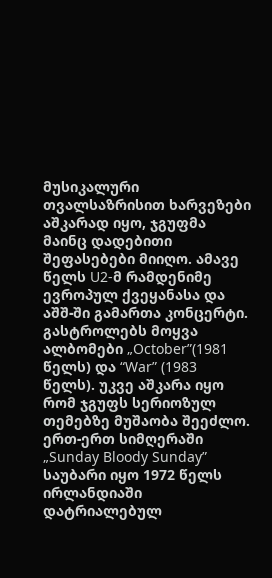მუსიკალური თვალსაზრისით ხარვეზები აშკარად იყო, ჯგუფმა მაინც დადებითი შეფასებები მიიღო. ამავე წელს U2-მ რამდენიმე ევროპულ ქვეყანასა და აშშ-ში გამართა კონცერტი.
გასტროლებს მოყვა ალბომები „October”(1981 წელს) და “War” (1983 წელს). უკვე აშკარა იყო რომ ჯგუფს სერიოზულ თემებზე მუშაობა შეეძლო. ერთ-ერთ სიმღერაში „Sunday Bloody Sunday” საუბარი იყო 1972 წელს ირლანდიაში დატრიალებულ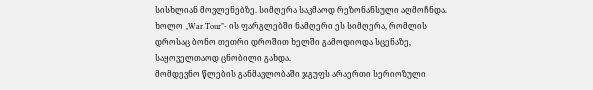სისხლიან მოვლენებზე. სიმღერა საკმაოდ რეზონანსული აღმოჩნდა. ხოლო „War Tour”- ის ფარგლებში ნამღერი ეს სიმღერა, რომლის დროსაც ბონო თეთრი დროშით ხელში გამოდიოდა სცენაზე, საყოველთაოდ ცნობილი გახდა.
მომდევნო წლების განმავლობაში ჯგუფს არაერთი სერიოზული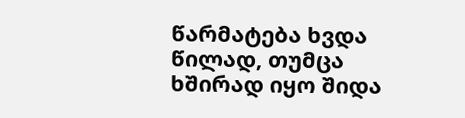წარმატება ხვდა წილად, თუმცა ხშირად იყო შიდა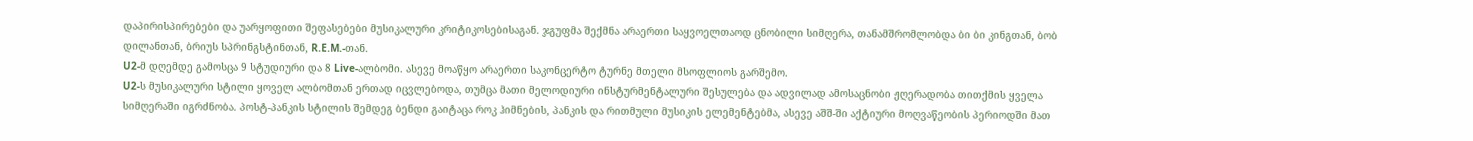დაპირისპირებები და უარყოფითი შეფასებები მუსიკალური კრიტიკოსებისაგან. ჯგუფმა შექმნა არაერთი საყვოელთაოდ ცნობილი სიმღერა, თანამშრომლობდა ბი ბი კინგთან, ბობ დილანთან, ბრიუს სპრინგსტინთან, R.E.M.-თან.
U2-მ დღემდე გამოსცა 9 სტუდიური და 8 Live-ალბომი. ასევე მოაწყო არაერთი საკონცერტო ტურნე მთელი მსოფლიოს გარშემო.
U2-ს მუსიკალური სტილი ყოველ ალბომთან ერთად იცვლებოდა, თუმცა მათი მელოდიური ინსტურმენტალური შესულება და ადვილად ამოსაცნობი ჟღერადობა თითქმის ყველა სიმღერაში იგრძნობა. პოსტ-პანკის სტილის შემდეგ ბენდი გაიტაცა როკ ჰიმნების, პანკის და რითმული მუსიკის ელემენტებმა, ასევე აშშ-ში აქტიური მოღვაწეობის პერიოდში მათ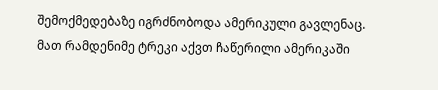შემოქმედებაზე იგრძნობოდა ამერიკული გავლენაც. მათ რამდენიმე ტრეკი აქვთ ჩაწერილი ამერიკაში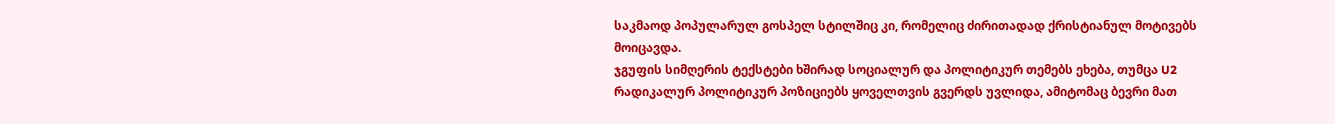საკმაოდ პოპულარულ გოსპელ სტილშიც კი, რომელიც ძირითადად ქრისტიანულ მოტივებს მოიცავდა.
ჯგუფის სიმღერის ტექსტები ხშირად სოციალურ და პოლიტიკურ თემებს ეხება, თუმცა U2 რადიკალურ პოლიტიკურ პოზიციებს ყოველთვის გვერდს უვლიდა, ამიტომაც ბევრი მათ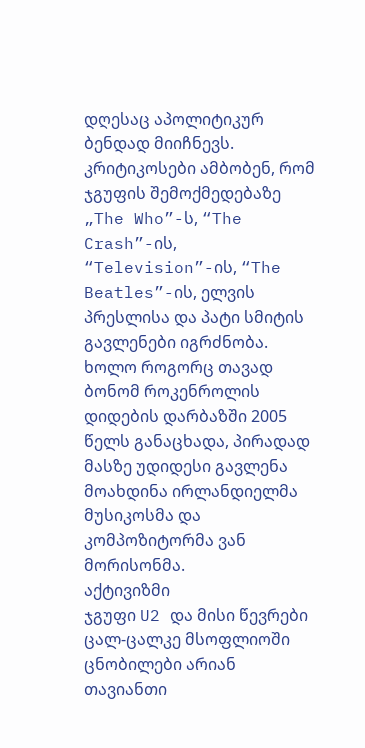დღესაც აპოლიტიკურ ბენდად მიიჩნევს.
კრიტიკოსები ამბობენ, რომ ჯგუფის შემოქმედებაზე „The Who”-ს, “The Crash”-ის, “Television”-ის, “The Beatles”-ის, ელვის პრესლისა და პატი სმიტის გავლენები იგრძნობა. ხოლო როგორც თავად ბონომ როკენროლის დიდების დარბაზში 2005 წელს განაცხადა, პირადად მასზე უდიდესი გავლენა მოახდინა ირლანდიელმა მუსიკოსმა და კომპოზიტორმა ვან მორისონმა.
აქტივიზმი
ჯგუფი U2 და მისი წევრები ცალ-ცალკე მსოფლიოში ცნობილები არიან თავიანთი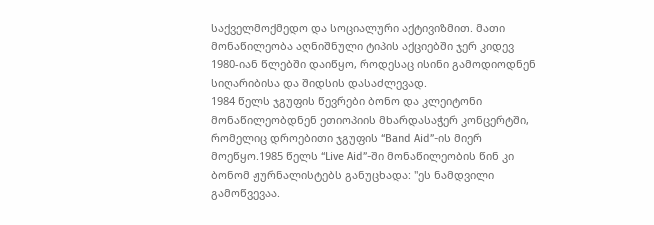საქველმოქმედო და სოციალური აქტივიზმით. მათი მონაწილეობა აღნიშნული ტიპის აქციებში ჯერ კიდევ 1980-იან წლებში დაიწყო, როდესაც ისინი გამოდიოდნენ სიღარიბისა და შიდსის დასაძლევად.
1984 წელს ჯგუფის წევრები ბონო და კლეიტონი მონაწილეობდნენ ეთიოპიის მხარდასაჭერ კონცერტში, რომელიც დროებითი ჯგუფის “Band Aid”-ის მიერ მოეწყო.1985 წელს “Live Aid”-ში მონაწილეობის წინ კი ბონომ ჟურნალისტებს განუცხადა: "ეს ნამდვილი გამოწვევაა.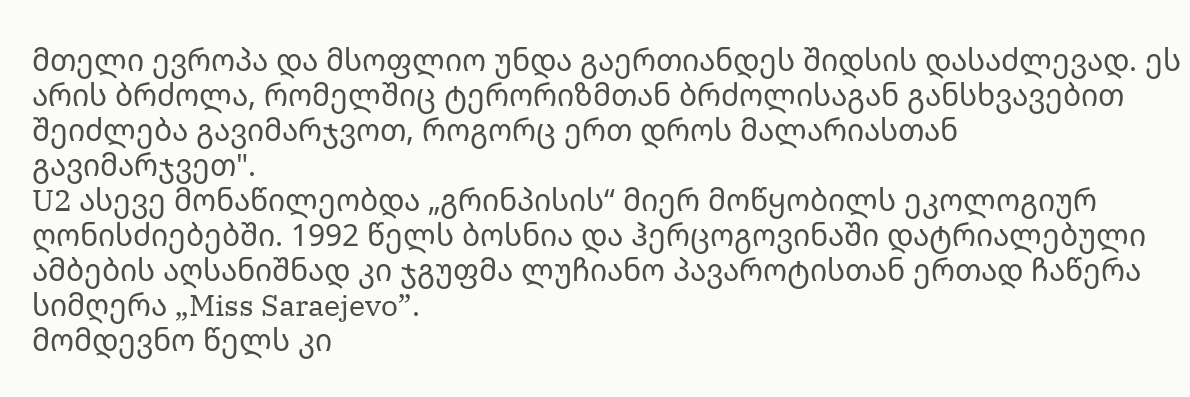მთელი ევროპა და მსოფლიო უნდა გაერთიანდეს შიდსის დასაძლევად. ეს არის ბრძოლა, რომელშიც ტერორიზმთან ბრძოლისაგან განსხვავებით შეიძლება გავიმარჯვოთ, როგორც ერთ დროს მალარიასთან გავიმარჯვეთ".
U2 ასევე მონაწილეობდა „გრინპისის“ მიერ მოწყობილს ეკოლოგიურ ღონისძიებებში. 1992 წელს ბოსნია და ჰერცოგოვინაში დატრიალებული ამბების აღსანიშნად კი ჯგუფმა ლუჩიანო პავაროტისთან ერთად ჩაწერა სიმღერა „Miss Saraejevo”.
მომდევნო წელს კი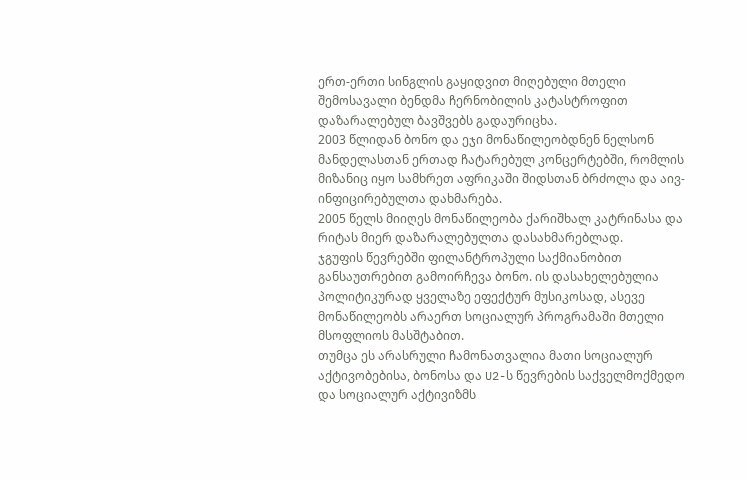ერთ-ერთი სინგლის გაყიდვით მიღებული მთელი შემოსავალი ბენდმა ჩერნობილის კატასტროფით დაზარალებულ ბავშვებს გადაურიცხა.
2003 წლიდან ბონო და ეჯი მონაწილეობდნენ ნელსონ მანდელასთან ერთად ჩატარებულ კონცერტებში, რომლის მიზანიც იყო სამხრეთ აფრიკაში შიდსთან ბრძოლა და აივ-ინფიცირებულთა დახმარება.
2005 წელს მიიღეს მონაწილეობა ქარიშხალ კატრინასა და რიტას მიერ დაზარალებულთა დასახმარებლად.
ჯგუფის წევრებში ფილანტროპული საქმიანობით განსაუთრებით გამოირჩევა ბონო. ის დასახელებულია პოლიტიკურად ყველაზე ეფექტურ მუსიკოსად, ასევე მონაწილეობს არაერთ სოციალურ პროგრამაში მთელი მსოფლიოს მასშტაბით.
თუმცა ეს არასრული ჩამონათვალია მათი სოციალურ აქტივობებისა, ბონოსა და U2-ს წევრების საქველმოქმედო და სოციალურ აქტივიზმს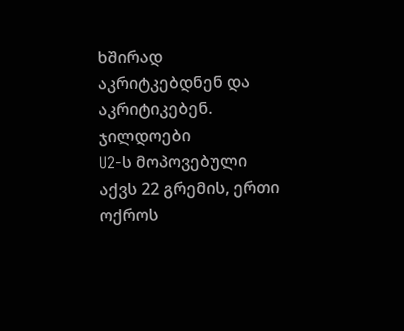ხშირად აკრიტკებდნენ და აკრიტიკებენ.
ჯილდოები
U2-ს მოპოვებული აქვს 22 გრემის, ერთი ოქროს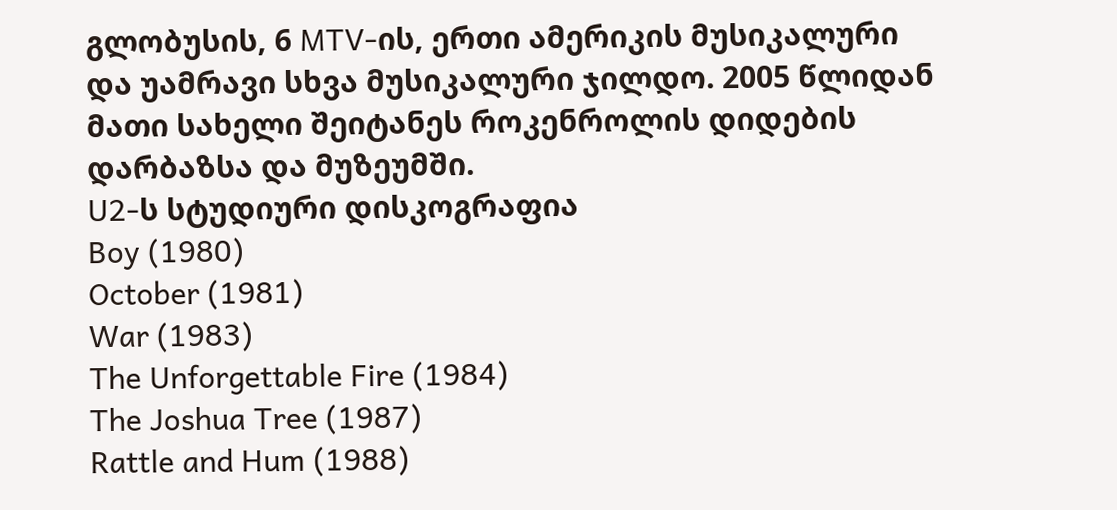გლობუსის, 6 MTV-ის, ერთი ამერიკის მუსიკალური და უამრავი სხვა მუსიკალური ჯილდო. 2005 წლიდან მათი სახელი შეიტანეს როკენროლის დიდების დარბაზსა და მუზეუმში.
U2-ს სტუდიური დისკოგრაფია
Boy (1980)
October (1981)
War (1983)
The Unforgettable Fire (1984)
The Joshua Tree (1987)
Rattle and Hum (1988)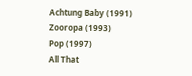Achtung Baby (1991)
Zooropa (1993)
Pop (1997)
All That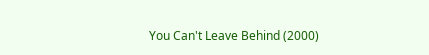You Can't Leave Behind (2000)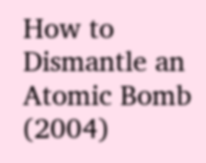How to Dismantle an Atomic Bomb (2004)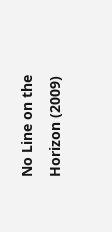No Line on the Horizon (2009)